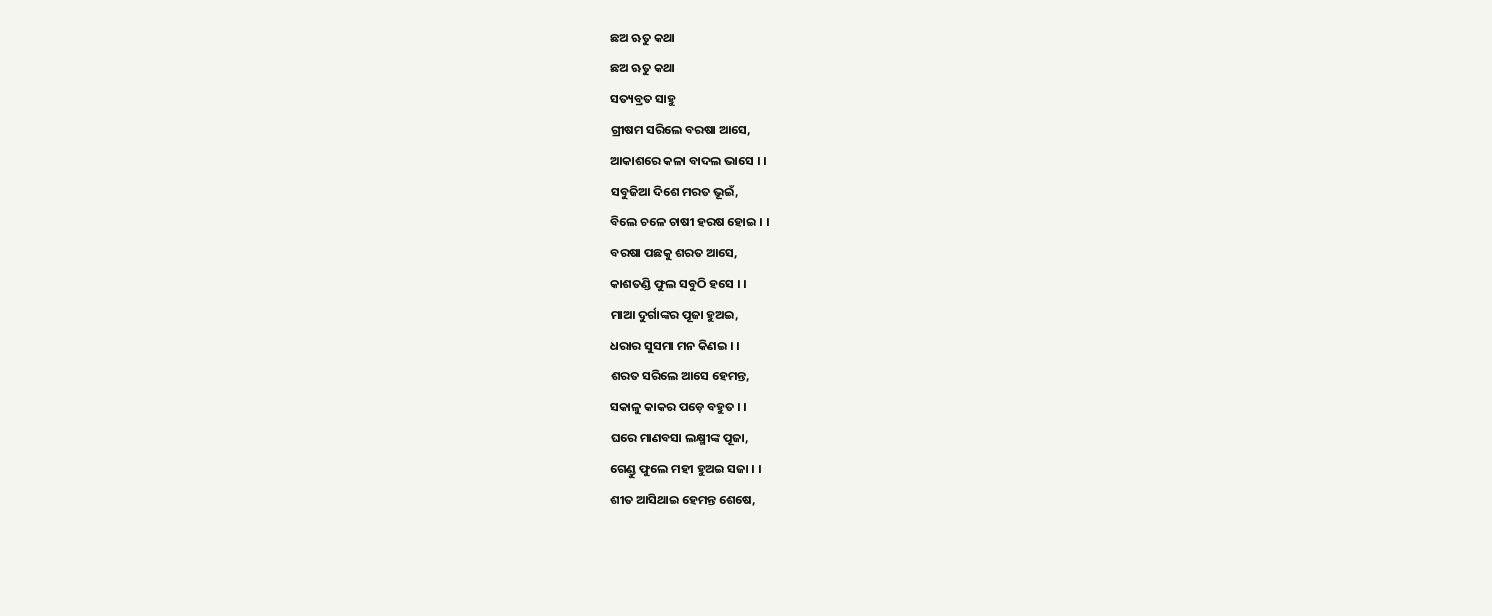ଛଅ ଋତୁ କଥା
ଛଅ ଋତୁ କଥା
ସତ୍ୟବ୍ରତ ସାହୁ
ଗ୍ରୀଷମ ସରିଲେ ବରଷା ଆସେ,
ଆକାଶରେ କଳା ବାଦଲ ଭାସେ । ।
ସବୁଜିଆ ଦିଶେ ମରତ ଭୂଇଁ,
ବିଲେ ଚଳେ ଚାଷୀ ହରଷ ହୋଇ । ।
ବରଷା ପଛକୁ ଶରତ ଆସେ,
କାଶତଣ୍ଡି ଫୁଲ ସବୁଠି ହସେ । ।
ମାଆ ଦୁର୍ଗାଙ୍କର ପୂଜା ହୁଅଇ,
ଧରାର ସୁସମା ମନ କିଣଇ । ।
ଶରତ ସରିଲେ ଆସେ ହେମନ୍ତ,
ସକାଳୁ କାକର ପଡ଼େ ବହୁତ । ।
ଘରେ ମାଣବସା ଲକ୍ଷ୍ମୀଙ୍କ ପୂଜା,
ଗେଣ୍ଡୁ ଫୁଲେ ମହୀ ହୁଅଇ ସଜା । ।
ଶୀତ ଆସିଥାଇ ହେମନ୍ତ ଶେଷେ,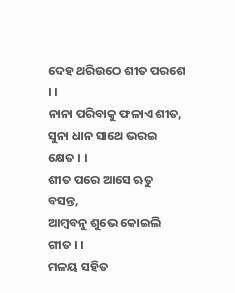ଦେହ ଥରିଉଠେ ଶୀତ ପରଶେ । ।
ନାନା ପରିବାକୁ ଫଳାଏ ଶୀତ,
ସୁନା ଧାନ ସାଥେ ଭରଇ କ୍ଷେତ । ।
ଶୀତ ପରେ ଆସେ ଋତୁ ବସନ୍ତ,
ଆମ୍ବବନୁ ଶୁଭେ କୋଇଲି ଗୀତ । ।
ମଳୟ ସହିତ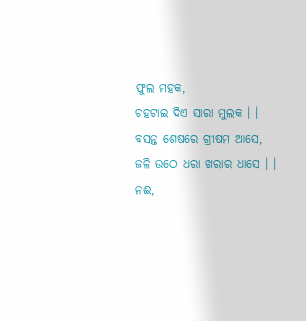ଫୁଲ ମହକ,
ଚହଟାଇ ଦିଏ ସାରା ମୁଲକ । ।
ବସନ୍ତ ଶେଷରେ ଗ୍ରୀଷମ ଆସେ,
ଜଳି ଉଠେ ଧରା ଖରାର ଧାସେ । ।
ନଈ,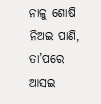ନାଳୁ ଶୋଷି ନିଅଇ ପାଣି,
ତା’ପରେ ଆସଇ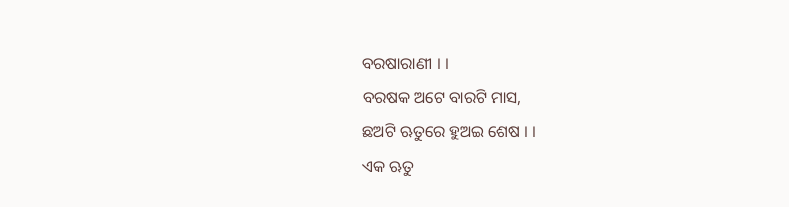ବରଷାରାଣୀ । ।
ବରଷକ ଅଟେ ବାରଟି ମାସ,
ଛଅଟି ଋତୁରେ ହୁଅଇ ଶେଷ । ।
ଏକ ଋତୁ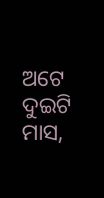ଅଟେ ଦୁଇଟି ମାସ,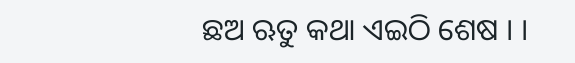ଛଅ ଋତୁ କଥା ଏଇଠି ଶେଷ । ।